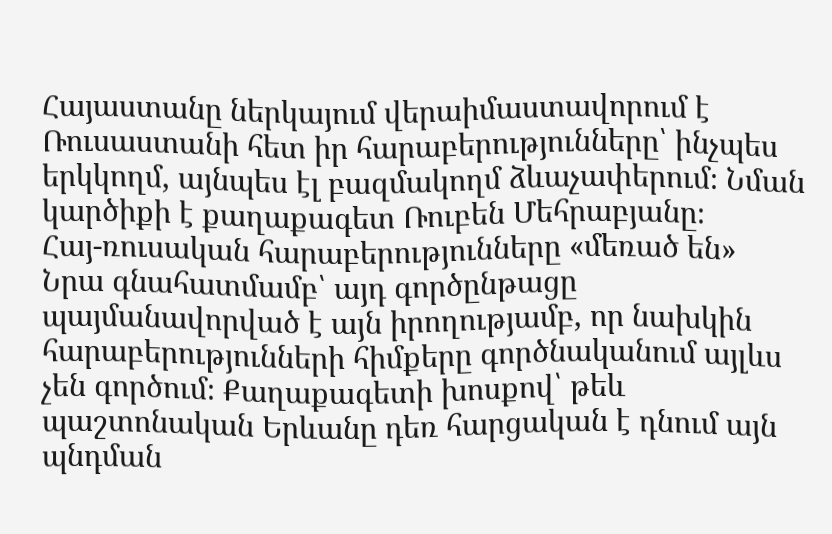Հայաստանը ներկայում վերաիմաստավորում է Ռուսաստանի հետ իր հարաբերությունները՝ ինչպես երկկողմ, այնպես էլ բազմակողմ ձևաչափերում։ Նման կարծիքի է քաղաքագետ Ռուբեն Մեհրաբյանը։
Հայ-ռուսական հարաբերությունները «մեռած են»
Նրա գնահատմամբ՝ այդ գործընթացը պայմանավորված է այն իրողությամբ, որ նախկին հարաբերությունների հիմքերը գործնականում այլևս չեն գործում։ Քաղաքագետի խոսքով՝ թեև պաշտոնական Երևանը դեռ հարցական է դնում այն պնդման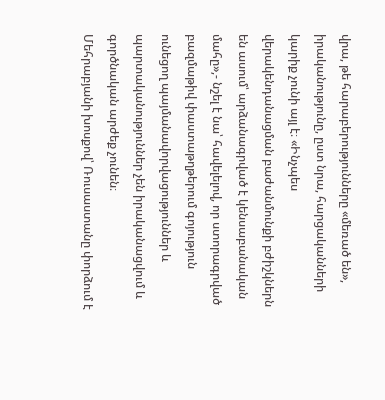վրա, թե հարաբերությունները «մեռած են», իրականությունը, ըստ նրա, հարցականների կարիք չունի այլ է։ «Ինչպես վերակենդանացման բաժանմունքի բժիշկներն են ասում՝ արձանագրված է կենսաբանական մահը»,- նշել է նա՝ հավելելով, որ ստորագրված բազմաթիվ փաստաթղթերում գոյություն ունեցող պայմանավորվացություններ և պարտականություններ չեն իրականացվում և գործնական արժեք չունեն։
Մեհրաբյանի խոսքով՝ Ռուսաստանը փորձում է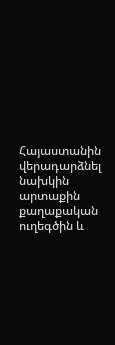Հայաստանին վերադարձնել նախկին արտաքին քաղաքական ուղեգծին և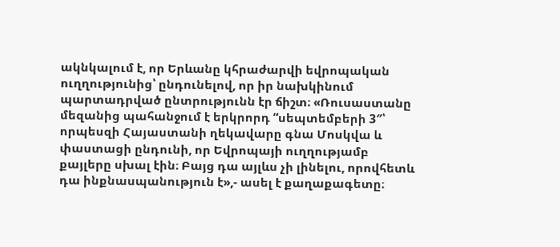ակնկալում է, որ Երևանը կհրաժարվի եվրոպական ուղղությունից՝ ընդունելով, որ իր նախկինում պարտադրված ընտրությունն էր ճիշտ։ «Ռուսաստանը մեզանից պահանջում է երկրորդ “սեպտեմբերի 3″՝ որպեսզի Հայաստանի ղեկավարը գնա Մոսկվա և փաստացի ընդունի, որ Եվրոպայի ուղղությամբ քայլերը սխալ էին։ Բայց դա այլևս չի լինելու, որովհետև դա ինքնասպանություն է»,- ասել է քաղաքագետը։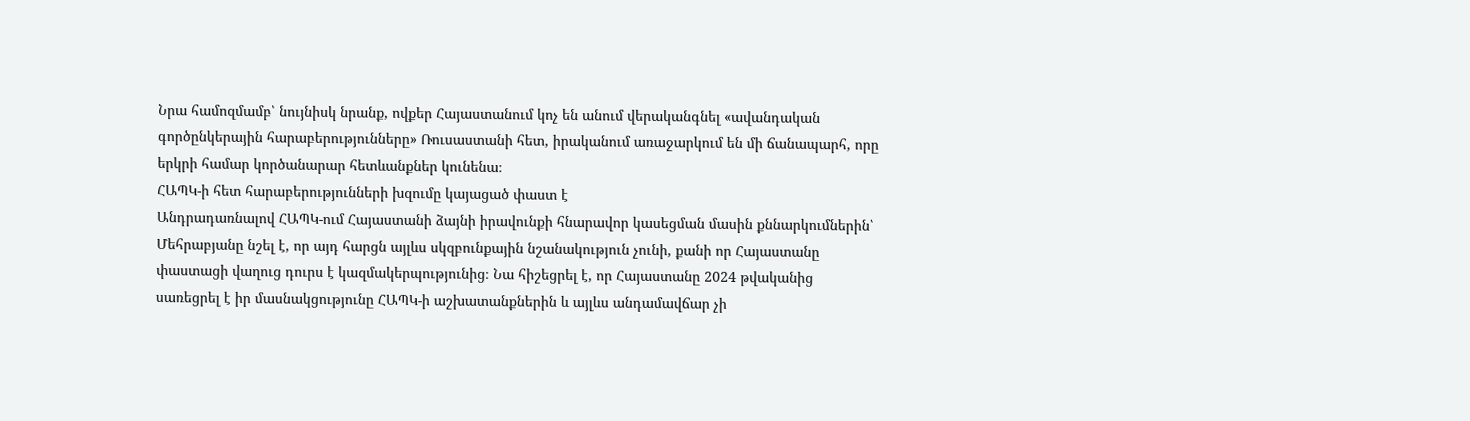Նրա համոզմամբ՝ նույնիսկ նրանք, ովքեր Հայաստանում կոչ են անում վերականգնել «ավանդական գործընկերային հարաբերությունները» Ռուսաստանի հետ, իրականում առաջարկում են մի ճանապարհ, որը երկրի համար կործանարար հետևանքներ կունենա։
ՀԱՊԿ-ի հետ հարաբերությունների խզումը կայացած փաստ է
Անդրադառնալով ՀԱՊԿ-ում Հայաստանի ձայնի իրավունքի հնարավոր կասեցման մասին քննարկումներին՝ Մեհրաբյանը նշել է, որ այդ հարցն այլևս սկզբունքային նշանակություն չունի, քանի որ Հայաստանը փաստացի վաղուց դուրս է կազմակերպությունից։ Նա հիշեցրել է, որ Հայաստանը 2024 թվականից սառեցրել է իր մասնակցությունը ՀԱՊԿ-ի աշխատանքներին և այլևս անդամավճար չի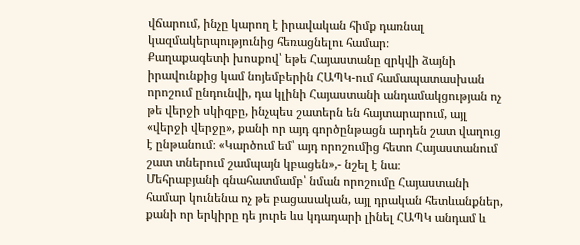վճարում, ինչը կարող է իրավական հիմք դառնալ կազմակերպությունից հեռացնելու համար։
Քաղաքագետի խոսքով՝ եթե Հայաստանը զրկվի ձայնի իրավունքից կամ նոյեմբերին ՀԱՊԿ-ում համապատասխան որոշում ընդունվի, դա կլինի Հայաստանի անդամակցության ոչ թե վերջի սկիզբը, ինչպես շատերն են հայտարարում, այլ «վերջի վերջը», քանի որ այդ գործընթացն արդեն շատ վաղուց է ընթանում։ «Կարծում եմ՝ այդ որոշումից հետո Հայաստանում շատ տներում շամպայն կբացեն»,- նշել է նա։
Մեհրաբյանի գնահատմամբ՝ նման որոշումը Հայաստանի համար կունենա ոչ թե բացասական, այլ դրական հետևանքներ, քանի որ երկիրը դե յուրե ևս կդադարի լինել ՀԱՊԿ անդամ և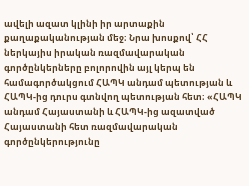ավելի ազատ կլինի իր արտաքին քաղաքականության մեջ։ Նրա խոսքով՝ ՀՀ ներկայիս իրական ռազմավարական գործընկերները բոլորովին այլ կերպ են համագործակցում ՀԱՊԿ անդամ պետության և ՀԱՊԿ-ից դուրս գտնվող պետության հետ։ «ՀԱՊԿ անդամ Հայաստանի և ՀԱՊԿ-ից ազատված Հայաստանի հետ ռազմավարական գործընկերությունը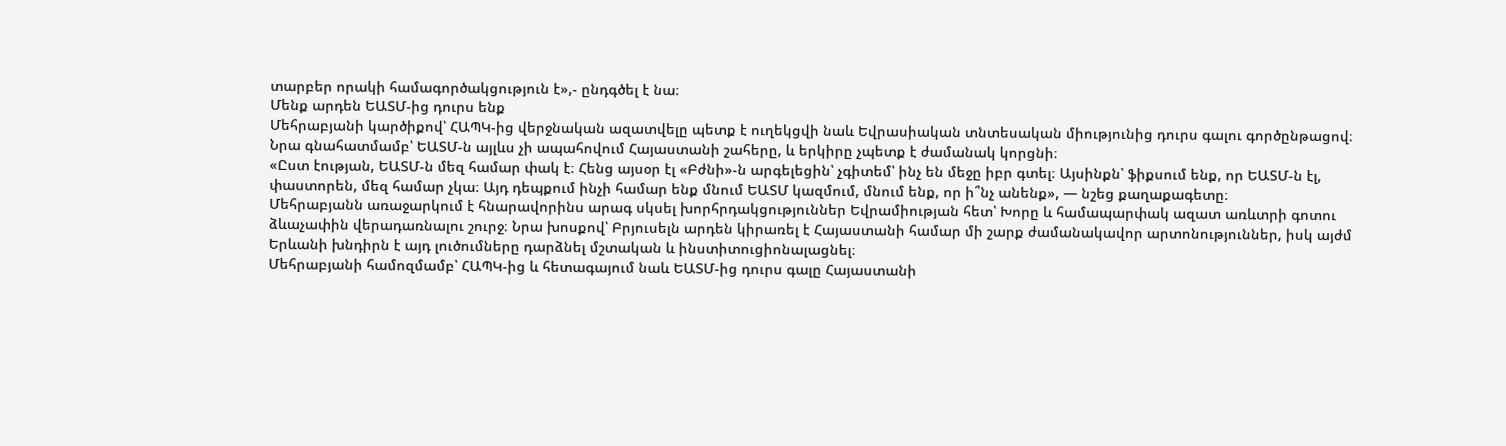տարբեր որակի համագործակցություն է»,- ընդգծել է նա։
Մենք արդեն ԵԱՏՄ-ից դուրս ենք
Մեհրաբյանի կարծիքով՝ ՀԱՊԿ-ից վերջնական ազատվելը պետք է ուղեկցվի նաև Եվրասիական տնտեսական միությունից դուրս գալու գործընթացով։ Նրա գնահատմամբ՝ ԵԱՏՄ-ն այլևս չի ապահովում Հայաստանի շահերը, և երկիրը չպետք է ժամանակ կորցնի։
«Ըստ էության, ԵԱՏՄ-ն մեզ համար փակ է։ Հենց այսօր էլ «Բժնի»-ն արգելեցին՝ չգիտեմ՝ ինչ են մեջը իբր գտել։ Այսինքն՝ ֆիքսում ենք, որ ԵԱՏՄ-ն էլ, փաստորեն, մեզ համար չկա։ Այդ դեպքում ինչի համար ենք մնում ԵԱՏՄ կազմում, մնում ենք, որ ի՞նչ անենք», — նշեց քաղաքագետը։
Մեհրաբյանն առաջարկում է հնարավորինս արագ սկսել խորհրդակցություններ Եվրամիության հետ՝ Խորը և համապարփակ ազատ առևտրի գոտու ձևաչափին վերադառնալու շուրջ։ Նրա խոսքով՝ Բրյուսելն արդեն կիրառել է Հայաստանի համար մի շարք ժամանակավոր արտոնություններ, իսկ այժմ Երևանի խնդիրն է այդ լուծումները դարձնել մշտական և ինստիտուցիոնալացնել։
Մեհրաբյանի համոզմամբ՝ ՀԱՊԿ-ից և հետագայում նաև ԵԱՏՄ-ից դուրս գալը Հայաստանի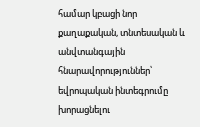համար կբացի նոր քաղաքական, տնտեսական և անվտանգային հնարավորություններ՝ եվրոպական ինտեգրումը խորացնելու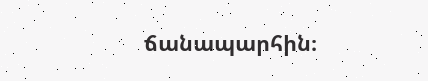ճանապարհին։